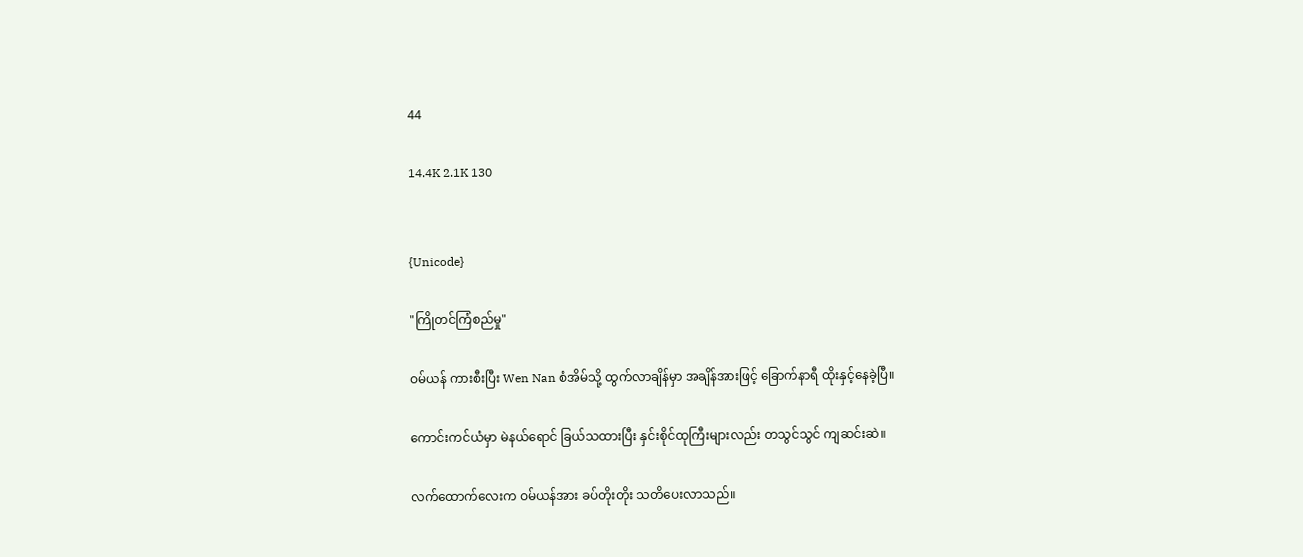44

14.4K 2.1K 130


{Unicode}

"ကြိုတင်ကြံစည်မှု"

ဝမ်ယန် ကားစီးပြီး Wen Nan စံအိမ်သို့ ထွက်လာချိန်မှာ အချိန်အားဖြင့် ခြောက်နာရီ ထိုးနှင့်နေခဲ့ပြီ။

ကောင်းကင်ယံမှာ မဲနယ်ရောင် ခြယ်သထားပြီး နှင်းစိုင်ထုကြီးများလည်း တသွင်သွင် ကျဆင်းဆဲ။

လက်ထောက်လေးက ဝမ်ယန်အား ခပ်တိုးတိုး သတိပေးလာသည်။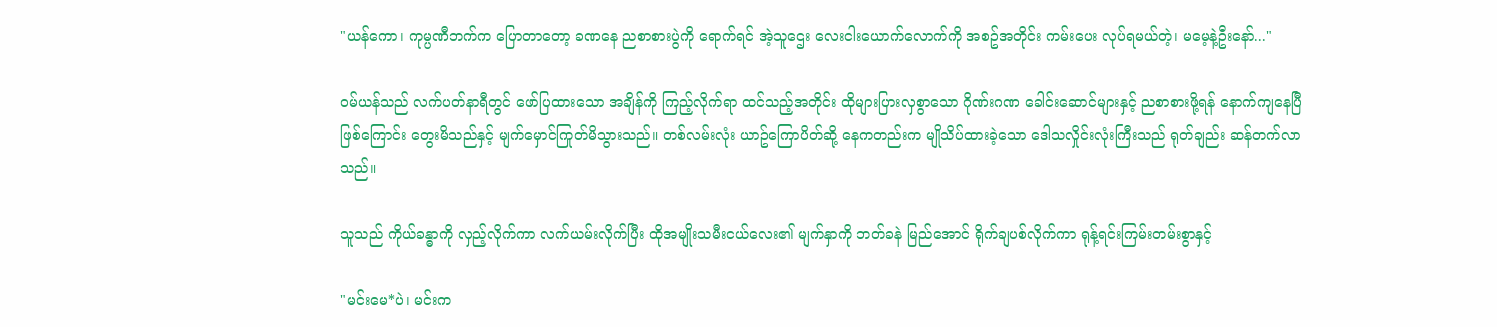"ယန်ကော၊ ကုမ္ပဏီဘက်က ပြောတာတော့ ခဏနေ ညစာစားပွဲကို ရောက်ရင် အဲ့သူဌေး လေးငါးယောက်လောက်ကို အစဥ်အတိုင်း ကမ်းပေး လုပ်ရမယ်တဲ့၊ မမေ့နဲ့ဦးနော်..."

ဝမ်ယန်သည် လက်ပတ်နာရီတွင် ဖော်ပြထားသော အချိန်ကို ကြည့်လိုက်ရာ ထင်သည့်အတိုင်း ထိုများပြားလှစွာသော ဂိုဏ်းဂဏ ခေါင်းဆောင်များနှင့် ညစာစားဖို့ရန် နောက်ကျနေပြီဖြစ်ကြောင်း တွေးမိသည်နှင့် မျက်မှောင်ကြုတ်မိသွားသည်။ တစ်လမ်းလုံး ယာဥ်ကြောပိတ်ဆို့ နေကတည်းက မျိုသိပ်ထားခဲ့သော ဒေါသလှိုင်းလုံးကြီးသည် ရုတ်ချည်း ဆန်တက်လာသည်။

သူသည် ကိုယ်ခန္ဓာကို လှည့်လိုက်ကာ လက်ယမ်းလိုက်ပြီး ထိုအမျိုးသမီးငယ်လေး၏ မျက်နှာကို ဘတ်ခနဲ မြည်အောင် ရိုက်ချပစ်လိုက်ကာ ရုန့်ရင်းကြမ်းတမ်းစွာနှင့်

"မင်းမေ*ပဲ၊ မင်းက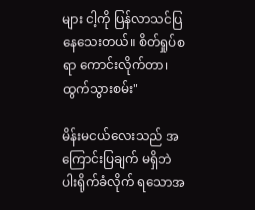များ ငါ့ကို ပြန်လာသင်ပြနေသေးတယ်။ စိတ်ရှုပ်စရာ ကောင်းလိုက်တာ၊ ထွက်သွားစမ်း"

မိန်းမငယ်လေးသည် အကြောင်းပြချက် မရှိဘဲ ပါးရိုက်ခံလိုက် ရသောအ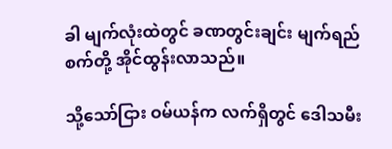ခါ မျက်လုံးထဲတွင် ခဏတွင်းချင်း မျက်ရည်စက်တို့ အိုင်ထွန်းလာသည်။

သို့သော်ငြား ဝမ်ယန်က လက်ရှိတွင် ဒေါသမီး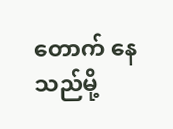တောက် နေသည်မို့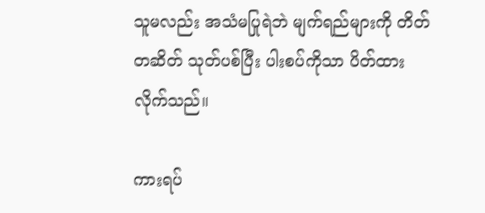သူမလည်း အသံမပြုရဲဘဲ မျက်ရည်များကို တိတ်တဆိတ် သုတ်ပစ်ပြီး ပါးစပ်ကိုသာ ပိတ်ထားလိုက်သည်။

ကားရပ်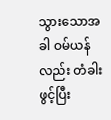သွားသောအခါ ဝမ်ယန်လည်း တံခါးဖွင့်ပြီး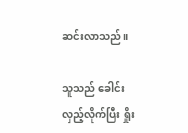ဆင်းလာသည်။

သူသည် ခေါင်းလှည့်လိုက်ပြီး ရှိုး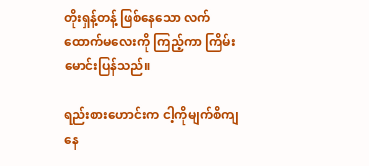တိုးရှန့်တန့် ဖြစ်နေသော လက်ထောက်မလေးကို ကြည့်ကာ ကြိမ်းမောင်းပြန်သည်။

ရည်းစားဟောင်းက ငါ့ကိုမျက်စိကျနေ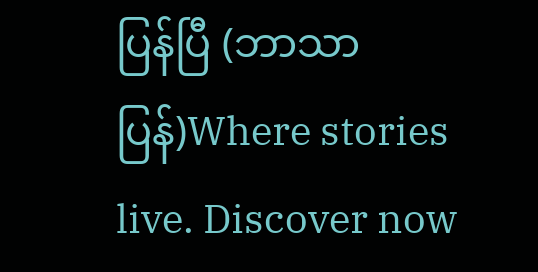ပြန်ပြီ (ဘာသာပြန်)Where stories live. Discover now